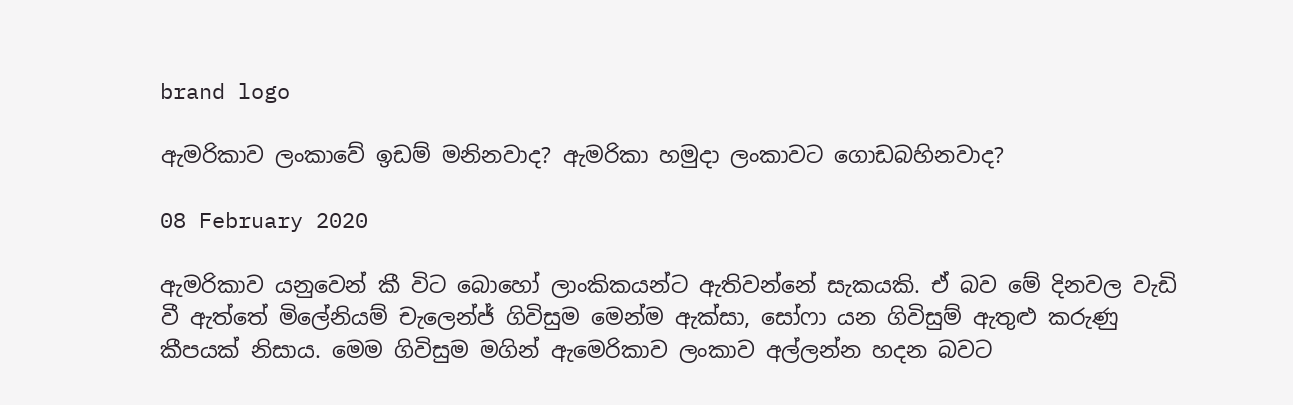brand logo

ඇමරිකාව ලංකාවේ ඉඩම් මනිනවාද? ඇමරිකා හමුදා ලංකාවට ගොඩබහිනවාද?

08 February 2020

ඇමරිකාව යනුවෙන් කී විට බොහෝ ලාංකිකයන්ට ඇතිවන්නේ සැකයකි. ඒ බව මේ දිනවල වැඩි වී ඇත්තේ මිලේනියම් චැලෙන්ජ් ගිවිසුම මෙන්ම ඇක්සා, සෝෆා යන ගිවිසුම් ඇතුළු කරුණු කීපයක් නිසාය. මෙම ගිවිසුම මගින් ඇමෙරිකාව ලංකාව අල්ලන්න හදන බවට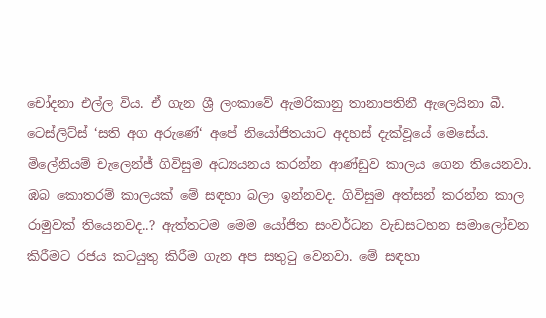චෝදනා එල්ල විය. ඒ ගැන ශ්‍රී ලංකාවේ ඇමරිකානු තානාපතිනී ඇලෙයිනා බී. ටෙස්ලිට්ස් ‘සති අග අරුණේ‘ අපේ නියෝජිතයාට අදහස් දැක්වූයේ මෙසේය. මිලේනියම් චැලෙන්ජ් ගිවිසුම අධ්‍යයනය කරන්න ආණ්ඩුව කාලය ගෙන තියෙනවා. ඹබ කොතරම් කාලයක් මේ සඳහා බලා ඉන්නවද. ගිවිසුම අත්සන් කරන්න කාල රාමුවක් තියෙනවද..? ඇත්තටම මෙම යෝජිත සංවර්ධන වැඩසටහන සමාලෝචන කිරීමට රජය කටයුතු කිරීම ගැන අප සතුටු වෙනවා. මේ සඳහා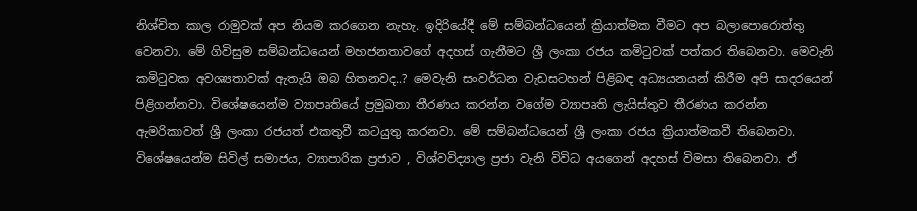නිශ්චිත කාල රාමුවක් අප නියම කරගෙන නැහැ. ඉදිරියේදී මේ සම්බන්ධයෙන් ක්‍රියාත්මක වීමට අප බලාපොරොත්තු වෙනවා. මේ ගිවිසුම සම්බන්ධයෙන් මහජනතාවගේ අදහස් ගැනීමට ශ්‍රී ලංකා රජය කමිටුවක් පත්කර තිබෙනවා. මෙවැනි කමිටුවක අවශ්‍යතාවක් ඇතැයි ඔබ හිතනවද..? මෙවැනි සංවර්ධන වැඩසටහන් පිළිබඳ අධ්‍යයනයන් කිරීම අපි සාදරයෙන් පිළිගන්නවා. විශේෂයෙන්ම ව්‍යාපෘතියේ ප්‍රමුඛතා තීරණය කරන්න වගේම ව්‍යාපෘති ලැයිස්තුව තීරණය කරන්න ඇමරිකාවත් ශ්‍රී ලංකා රජයත් එකතුවී කටයුතු කරනවා. මේ සම්බන්ධයෙන් ශ්‍රී ලංකා රජය ක්‍රියාත්මකවී තිබෙනවා. විශේෂයෙන්ම සිවිල් සමාජය, ව්‍යාපාරික ප්‍රජාව , විශ්වවිද්‍යාල ප්‍රජා වැනි විවිධ අයගෙන් අදහස් විමසා තිබෙනවා. ඒ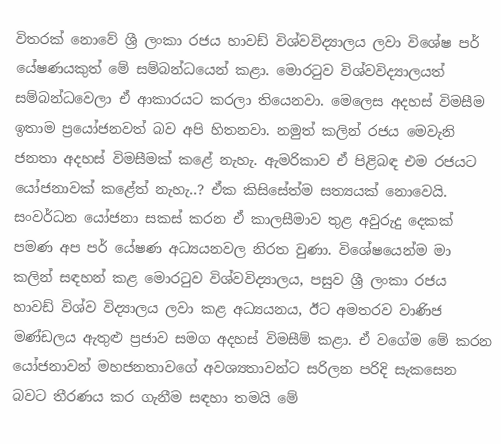විතරක් නොවේ ශ්‍රී ලංකා රජය හාවඩ් විශ්වවිද්‍යාලය ලවා විශේෂ පර් යේෂණයකුත් මේ සම්බන්ධයෙන් කළා. මොරටුව විශ්වවිද්‍යාලයත් සම්බන්ධවෙලා ඒ ආකාරයට කරලා තියෙනවා. මෙලෙස අදහස් විමසීම ඉතාම ප්‍රයෝජනවත් බව අපි හිතනවා. නමුත් කලින් රජය මෙවැනි ජනතා අදහස් විමසීමක් කළේ නැහැ. ඇමරිකාව ඒ පිළිබඳ එම රජයට යෝජනාවක් කළේත් නැහැ..? ඒක කිසිසේත්ම සත්‍යයක් නොවෙයි. සංවර්ධන යෝජනා සකස් කරන ඒ කාලසීමාව තුළ අවුරුදු දෙකක් පමණ අප පර් යේෂණ අධ්‍යයනවල නිරත වුණා. විශේෂයෙන්ම මා කලින් සඳහන් කළ මොරටුව විශ්වවිද්‍යාලය, පසුව ශ්‍රී ලංකා රජය හාවඩ් විශ්ව විද්‍යාලය ලවා කළ අධ්‍යයනය, ඊට අමතරව වාණිජ මණ්ඩලය ඇතුළු ප්‍රජාව සමග අදහස් විමසීම් කළා. ඒ වගේම මේ කරන යෝජනාවන් මහජනතාවගේ අවශ්‍යතාවන්ට සරිලන පරිදි සැකසෙන බවට තීරණය කර ගැනීම සඳහා තමයි මේ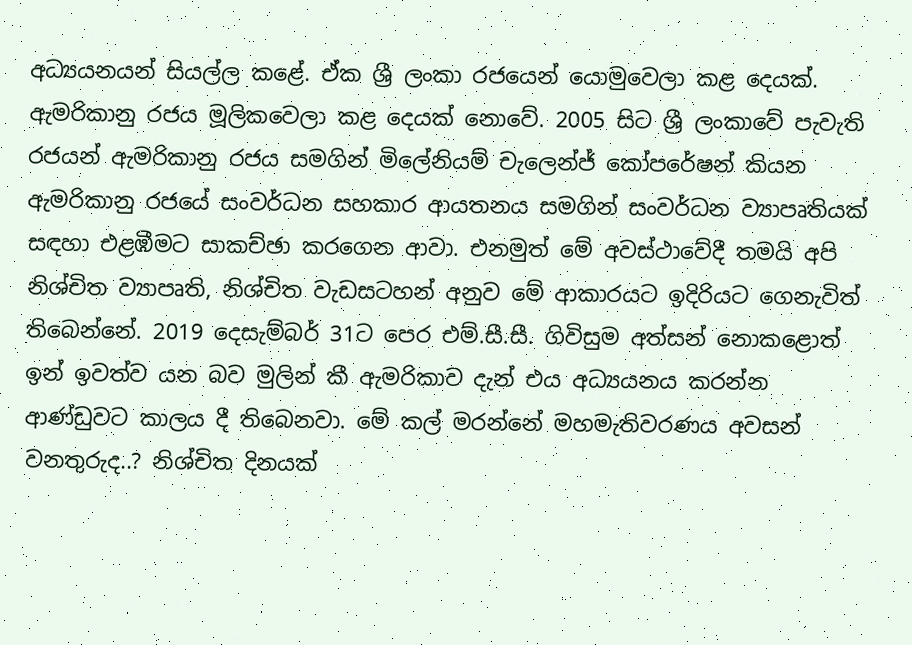අධ්‍යයනයන් සියල්ල කළේ. ඒක ශ්‍රී ලංකා රජයෙන් යොමුවෙලා කළ දෙයක්. ඇමරිකානු රජය මූලිකවෙලා කළ දෙයක් නොවේ. 2005 සිට ශ්‍රී ලංකාවේ පැවැති රජයන් ඇමරිකානු රජය සමගින් මිලේනියම් චැලෙන්ජ් කෝපරේෂන් කියන ඇමරිකානු රජයේ සංවර්ධන සහකාර ආයතනය සමගින් සංවර්ධන ව්‍යාපෘතියක් සඳහා එළඹීමට සාකච්ඡා කරගෙන ආවා. එනමුත් මේ අවස්ථාවේදී තමයි අපි නිශ්චිත ව්‍යාපෘති, නිශ්චිත වැඩසටහන් අනුව මේ ආකාරයට ඉදිරියට ගෙනැවිත් තිබෙන්නේ. 2019 දෙසැම්බර් 31ට පෙර එම්.සී.සී. ගිවිසුම අත්සන් නොකළොත් ඉන් ඉවත්ව යන බව මුලින් කී ඇමරිකාව දැන් එය අධ්‍යයනය කරන්න ආණ්ඩුවට කාලය දී තිබෙනවා. මේ කල් මරන්නේ මහමැතිවරණය අවසන් වනතුරුද..? නිශ්චිත දිනයක්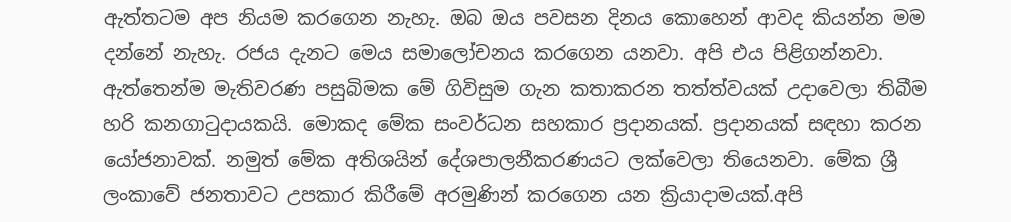ඇත්තටම අප නියම කරගෙන නැහැ. ඔබ ඔය පවසන දිනය කොහෙන් ආවද කියන්න මම දන්නේ නැහැ. රජය දැනට මෙය සමාලෝචනය කරගෙන යනවා. අපි එය පිළිගන්නවා. ඇත්තෙන්ම මැතිවරණ පසුබිමක මේ ගිවිසුම ගැන කතාකරන තත්ත්වයක් උදාවෙලා තිබීම හරි කනගාටුදායකයි. මොකද මේක සංවර්ධන සහකාර ප්‍රදානයක්. ප්‍රදානයක් සඳහා කරන යෝජනාවක්. නමුත් මේක අතිශයින් දේශපාලනීකරණයට ලක්වෙලා තියෙනවා. මේක ශ්‍රී ලංකාවේ ජනතාවට උපකාර කිරීමේ අරමුණින් කරගෙන යන ක්‍රියාදාමයක්.අපි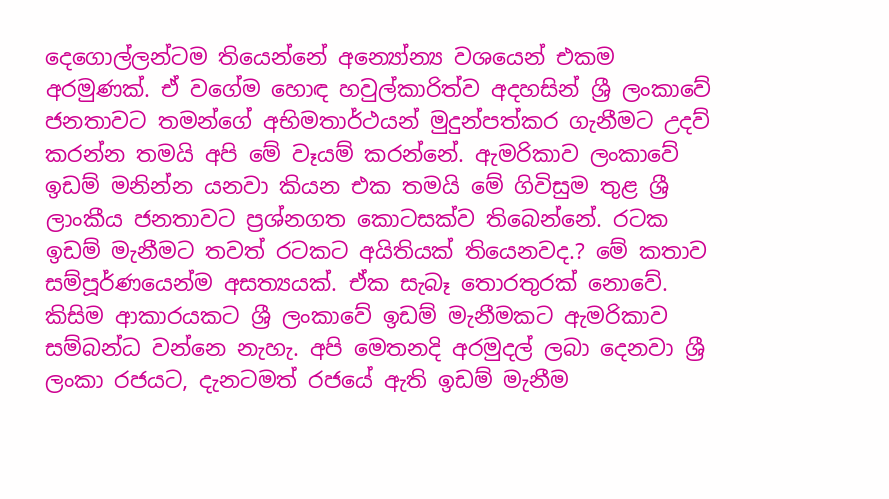දෙගොල්ලන්ටම තියෙන්නේ අන්‍යෝන්‍ය වශයෙන් එකම අරමුණක්. ඒ වගේම හොඳ හවුල්කාරිත්ව අදහසින් ශ්‍රී ලංකාවේ ජනතාවට තමන්ගේ අභිමතාර්ථයන් මුදුන්පත්කර ගැනීමට උදව් කරන්න තමයි අපි මේ වෑයම් කරන්නේ. ඇමරිකාව ලංකාවේ ඉඩම් මනින්න යනවා කියන එක තමයි මේ ගිවිසුම තුළ ශ්‍රී ලාංකීය ජනතාවට ප්‍රශ්නගත කොටසක්ව තිබෙන්නේ. රටක ඉඩම් මැනීමට තවත් රටකට අයිතියක් තියෙනවද.? මේ කතාව සම්පූර්ණයෙන්ම අසත්‍යයක්. ඒක සැබෑ තොරතුරක් නොවේ. කිසිම ආකාරයකට ශ්‍රී ලංකාවේ ඉඩම් මැනීමකට ඇමරිකාව සම්බන්ධ වන්නෙ නැහැ. අපි මෙතනදි අරමුදල් ලබා දෙනවා ශ්‍රී ලංකා රජයට, දැනටමත් රජයේ ඇති ඉඩම් මැනීම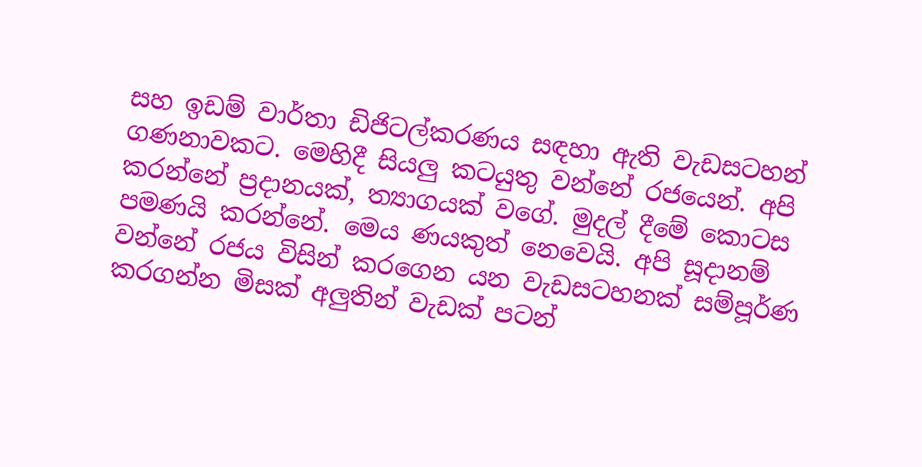සහ ඉඩම් වාර්තා ඩිජිටල්කරණය සඳහා ඇති වැඩසටහන් ගණනාවකට. මෙහිදී සියලු කටයුතු වන්නේ රජයෙන්. අපි කරන්නේ ප්‍රදානයක්, ත්‍යාගයක් වගේ. මුදල් දීමේ කොටස පමණයි කරන්නේ. මෙය ණයකුත් නෙවෙයි. අපි සූදානම් වන්නේ රජය විසින් කරගෙන යන වැඩසටහනක් සම්පූර්ණ කරගන්න මිසක් අලුතින් වැඩක් පටන්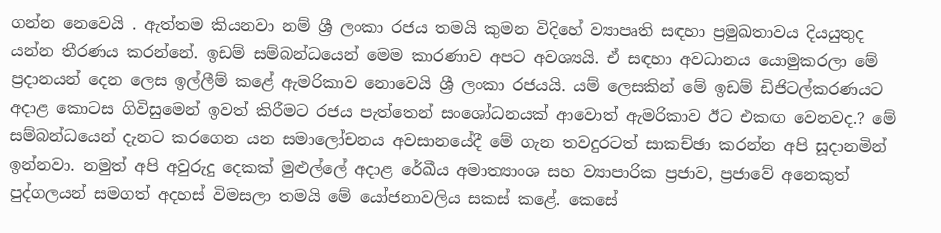ගන්න නෙවෙයි . ඇත්තම කියනවා නම් ශ්‍රී ලංකා රජය තමයි කුමන විදිහේ ව්‍යාපෘති සඳහා ප්‍රමුඛතාවය දියයුතුද යන්න තීරණය කරන්නේ. ඉඩම් සම්බන්ධයෙන් මෙම කාරණාව අපට අවශ්‍යයි. ඒ සඳහා අවධානය යොමුකරලා මේ ප්‍රදානයන් දෙන ලෙස ඉල්ලීම් කළේ ඇමරිකාව නොවෙයි ශ්‍රී ලංකා රජයයි. යම් ලෙසකින් මේ ඉඩම් ඩිජිටල්කරණයට අදාළ කොටස ගිවිසුමෙන් ඉවත් කිරීමට රජය පැත්තෙන් සංශෝධනයක් ආවොත් ඇමරිකාව ඊට එකඟ වෙනවද.? මේ සම්බන්ධයෙන් දැනට කරගෙන යන සමාලෝචනය අවසානයේදී මේ ගැන තවදුරටත් සාකච්ඡා කරන්න අපි සූදානමින් ඉන්නවා. නමුත් අපි අවුරුදු දෙකක් මුළුල්ලේ අදාළ රේඛීය අමාත්‍යාංශ සහ ව්‍යාපාරික ප්‍රජාව, ප්‍රජාවේ අනෙකුත් පුද්ගලයන් සමගත් අදහස් විමසලා තමයි මේ යෝජනාවලිය සකස් කළේ. කෙසේ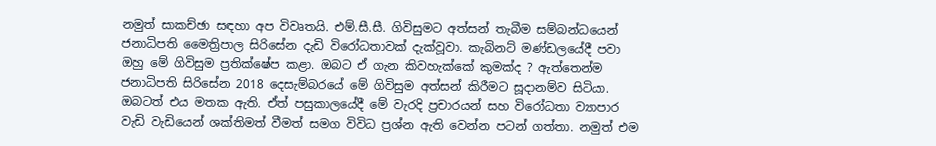නමුත් සාකච්ඡා සඳහා අප විවෘතයි. එම්.සී.සී. ගිවිසුමට අත්සන් තැබීම සම්බන්ධයෙන් ජනාධිපති මෛත්‍රිපාල සිරිසේන දැඩි විරෝධතාවක් දැක්වූවා. කැබිනට් මණ්ඩලයේදී පවා ඔහු මේ ගිවිසුම ප්‍රතික්ෂේප කළා. ඔබට ඒ ගැන කිවහැක්කේ කුමක්ද ? ඇත්තෙන්ම ජනාධිපති සිරිසේන 2018 දෙසැම්බරයේ මේ ගිවිසුම අත්සන් කිරීමට සූදානම්ව සිටියා. ඔබටත් එය මතක ඇති. ඒත් පසුකාලයේදී මේ වැරදි ප්‍රචාරයන් සහ විරෝධතා ව්‍යාපාර වැඩි වැඩියෙන් ශක්තිමත් වීමත් සමග විවිධ ප්‍රශ්න ඇති වෙන්න පටන් ගත්තා. නමුත් එම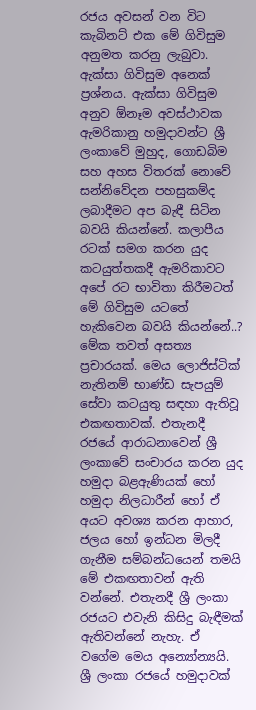රජය අවසන් වන විට කැබිනට් එක මේ ගිවිසුම අනුමත කරනු ලැබුවා. ඇක්සා ගිවිසුම අනෙක් ප්‍රශ්නය. ඇක්සා ගිවිසුම අනුව ඕනෑම අවස්ථාවක ඇමරිකානු හමුදාවන්ට ශ්‍රී ලංකාවේ මුහුද, ගොඩබිම සහ අහස විතරක් නොවේ සන්නිවේදන පහසුකම්ද ලබාදීමට අප බැඳී සිටින බවයි කියන්නේ. කලාපීය රටක් සමග කරන යුද කටයුත්තකදී ඇමරිකාවට අපේ රට භාවිතා කිරීමටත් මේ ගිවිසුම යටතේ හැකිවෙන බවයි කියන්නේ..? මේක තවත් අසත්‍ය ප්‍රචාරයක්. මෙය ලොජිස්ටික් නැතිනම් භාණ්ඩ සැපයුම් සේවා කටයුතු සඳහා ඇතිවූ එකඟතාවක්. එතැනදී රජයේ ආරාධනාවෙන් ශ්‍රී ලංකාවේ සංචාරය කරන යුද හමුදා බළඇණියක් හෝ හමුදා නිලධාරීන් හෝ ඒ අයට අවශ්‍ය කරන ආහාර, ජලය හෝ ඉන්ධන මිලදී ගැනීම සම්බන්ධයෙන් තමයි මේ එකඟතාවන් ඇති වන්නේ. එතැනදී ශ්‍රී ලංකා රජයට එවැනි කිසිදු බැඳීමක් ඇතිවන්නේ නැහැ. ඒ වගේම මෙය අන්‍යෝන්‍යයි. ශ්‍රී ලංකා රජයේ හමුදාවක්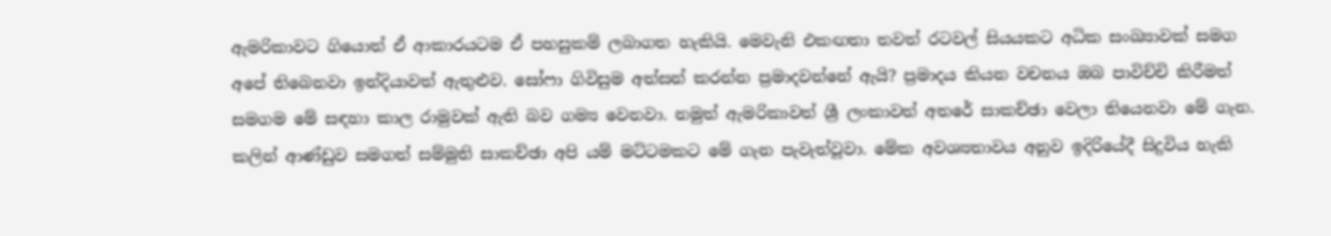ඇමරිකාවට ගියොත් ඒ ආකාරයටම ඒ පහසුකම් ලබාගත හැකියි. මෙවැනි එකඟතා තවත් රටවල් සියයකට අධික සංඛ්‍යාවක් සමග අපේ තිබෙනවා ඉන්දියාවත් ඇතුළුව. සෝෆා ගිවිසුම අත්සන් කරන්න ප්‍රමාදවන්නේ ඇයි? ප්‍රමාදය කියන වචනය ඔබ පාවිච්චි කිරීමත් සමගම මේ සඳහා කාල රාමුවක් ඇති බව ගම්‍ය වෙනවා. නමුත් ඇමරිකාවත් ශ්‍රී ලංකාවත් අතරේ සාකච්ඡා වෙලා තියෙනවා මේ ගැන. කලින් ආණ්ඩුව සමගත් සම්මුති සාකච්ඡා අපි යම් මට්ටමකට මේ ගැන පැවැත්වූවා. මේක අවශ්‍යතාවය අනුව ඉදිරියේදී සිදුවිය හැකි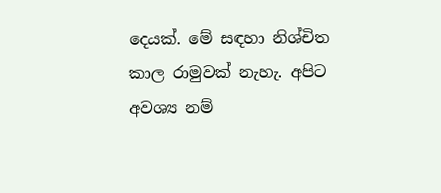දෙයක්. මේ සඳහා නිශ්චිත කාල රාමුවක් නැහැ. අපිට අවශ්‍ය නම්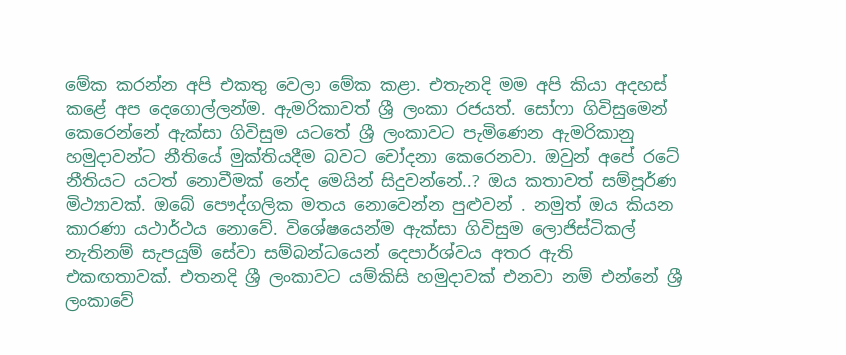මේක කරන්න අපි එකතු වෙලා මේක කළා. එතැනදි මම අපි කියා අදහස් කළේ අප දෙගොල්ලන්ම. ඇමරිකාවත් ශ්‍රී ලංකා රජයත්. සෝෆා ගිවිසුමෙන් කෙරෙන්නේ ඇක්සා ගිවිසුම යටතේ ශ්‍රී ලංකාවට පැමිණෙන ඇමරිකානු හමුදාවන්ට නීතියේ මුක්තියදීම බවට චෝදනා කෙරෙනවා. ඔවුන් අපේ රටේ නීතියට යටත් නොවීමක් නේද මෙයින් සිදුවන්නේ..? ඔය කතාවත් සම්පූර්ණ මිථ්‍යාවක්. ඔබේ පෞද්ගලික මතය නොවෙන්න පුළුවන් . නමුත් ඔය කියන කාරණා යථාර්ථය නොවේ. විශේෂයෙන්ම ඇක්සා ගිවිසුම ලොජිස්ටිකල් නැතිනම් සැපයුම් සේවා සම්බන්ධයෙන් දෙපාර්ශ්වය අතර ඇති එකඟතාවක්. එතනදි ශ්‍රී ලංකාවට යම්කිසි හමුදාවක් එනවා නම් එන්නේ ශ්‍රී ලංකාවේ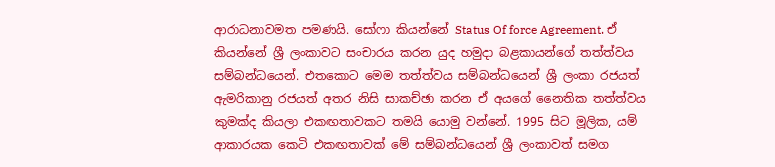ආරාධනාවමත පමණයි. සෝෆා කියන්නේ Status Of force Agreement. ඒ කියන්නේ ශ්‍රී ලංකාවට සංචාරය කරන යුද හමුදා බළකායන්ගේ තත්ත්වය සම්බන්ධයෙන්. එතකොට මෙම තත්ත්වය සම්බන්ධයෙන් ශ්‍රී ලංකා රජයත් ඇමරිකානු රජයත් අතර නිසි සාකච්ඡා කරන ඒ අයගේ නෛතික තත්ත්වය කුමක්ද කියලා එකඟතාවකට තමයි යොමු වන්නේ. 1995 සිට මූලික, යම් ආකාරයක කෙටි එකඟතාවක් මේ සම්බන්ධයෙන් ශ්‍රී ලංකාවත් සමග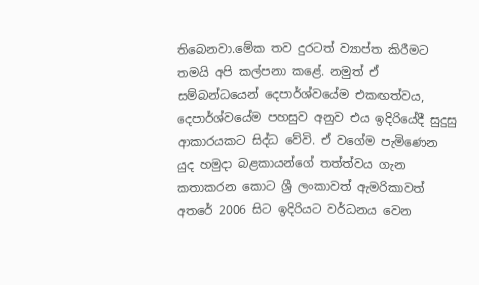තිබෙනවා.මේක තව දුරටත් ව්‍යාප්ත කිරීමට තමයි අපි කල්පනා කළේ. නමුත් ඒ සම්බන්ධයෙන් දෙපාර්ශ්වයේම එකඟත්වය, දෙපාර්ශ්වයේම පහසුව අනුව එය ඉදිරියේදී සුදුසු ආකාරයකට සිද්ධ වේවි. ඒ වගේම පැමිණෙන යුද හමුදා බළකායන්ගේ තත්ත්වය ගැන කතාකරන කොට ශ්‍රී ලංකාවත් ඇමරිකාවත් අතරේ 2006 සිට ඉදිරියට වර්ධනය වෙන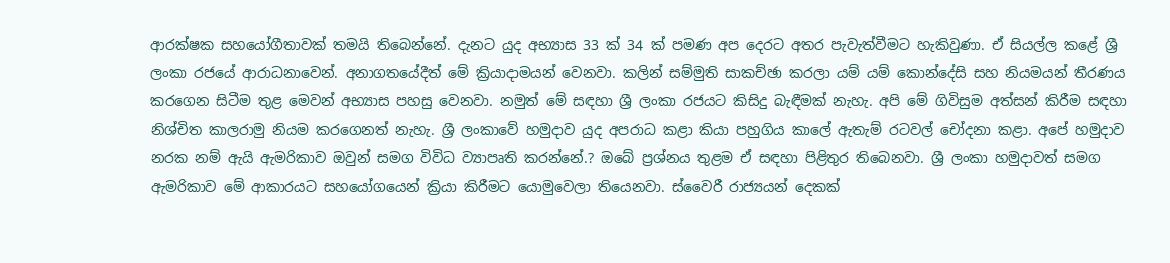ආරක්ෂක සහයෝගීතාවක් තමයි තිබෙන්නේ. දැනට යුද අභ්‍යාස 33 ක් 34 ක් පමණ අප දෙරට අතර පැවැත්වීමට හැකිවුණා. ඒ සියල්ල කළේ ශ්‍රී ලංකා රජයේ ආරාධනාවෙන්. අනාගතයේදීත් මේ ක්‍රියාදාමයන් වෙනවා. කලින් සම්මුති සාකච්ඡා කරලා යම් යම් කොන්දේසි සහ නියමයන් තීරණය කරගෙන සිටීම තුළ මෙවන් අභ්‍යාස පහසු වෙනවා. නමුත් මේ සඳහා ශ්‍රී ලංකා රජයට කිසිදු බැඳීමක් නැහැ. අපි මේ ගිවිසුම අත්සන් කිරීම සඳහා නිශ්චිත කාලරාමු නියම කරගෙනත් නැහැ. ශ්‍රී ලංකාවේ හමුදාව යුද අපරාධ කළා කියා පහුගිය කාලේ ඇතැම් රටවල් චෝදනා කළා. අපේ හමුදාව නරක නම් ඇයි ඇමරිකාව ඔවුන් සමග විවිධ ව්‍යාපෘති කරන්නේ.? ඔබේ ප්‍රශ්නය තුළම ඒ සඳහා පිළිතුර තිබෙනවා. ශ්‍රී ලංකා හමුදාවත් සමග ඇමරිකාව මේ ආකාරයට සහයෝගයෙන් ක්‍රියා කිරීමට යොමුවෙලා තියෙනවා. ස්වෛරී රාජ්‍යයන් දෙකක්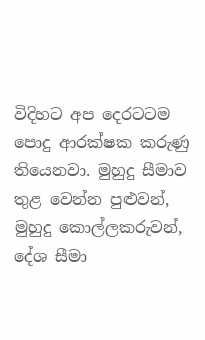විදිහට අප දෙරටටම පොදු ආරක්ෂක කරුණු තියෙනවා. මුහුදු සීමාව තුළ වෙන්න පුළුවන්, මුහුදු කොල්ලකරුවන්, දේශ සීමා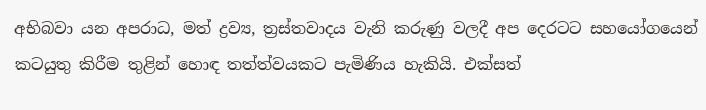අභිබවා යන අපරාධ, මත් ද්‍රව්‍ය, ත්‍රස්තවාදය වැනි කරුණු වලදී අප දෙරටට සහයෝගයෙන් කටයුතු කිරීම තුළින් හොඳ තත්ත්වයකට පැමිණිය හැකියි. එක්සත්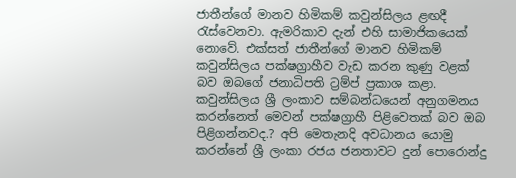ජාතීන්ගේ මානව හිමිකම් කවුන්සිලය ළඟදී රැස්වෙනවා. ඇමරිකාව දැන් එහි සාමාජිකයෙක් නොවේ. එක්සත් ජාතීන්ගේ මානව හිමිකම් කවුන්සිලය පක්ෂග්‍රාහීව වැඩ කරන කුණු වළක් බව ඔබගේ ජනාධිපති ට්‍රම්ප් ප්‍රකාශ කළා. කවුන්සිලය ශ්‍රී ලංකාව සම්බන්ධයෙන් අනුගමනය කරන්නෙත් මෙවන් පක්ෂග්‍රාහී පිළිවෙතක් බව ඔබ පිළිගන්නවද.? අපි මෙතැනදි අවධානය යොමු කරන්නේ ශ්‍රී ලංකා රජය ජනතාවට දුන් පොරොන්දු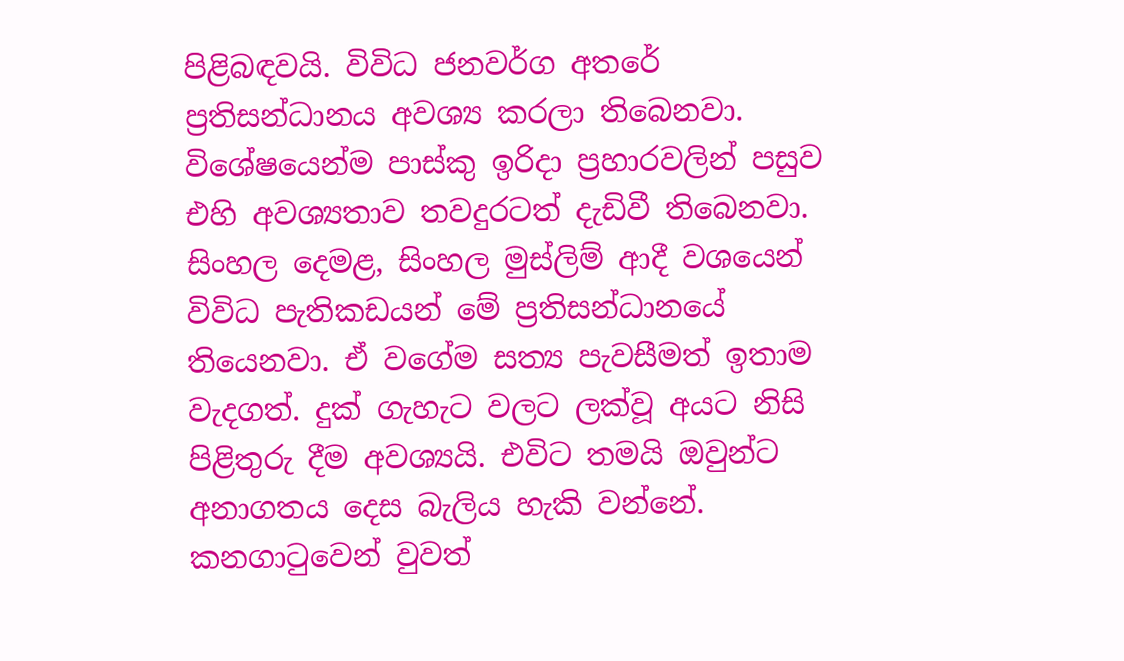පිළිබඳවයි. විවිධ ජනවර්ග අතරේ ප්‍රතිසන්ධානය අවශ්‍ය කරලා තිබෙනවා. විශේෂයෙන්ම පාස්කු ඉරිදා ප්‍රහාරවලින් පසුව එහි අවශ්‍යතාව තවදුරටත් දැඩිවී තිබෙනවා. සිංහල දෙමළ, සිංහල මුස්ලිම් ආදී වශයෙන් විවිධ පැතිකඩයන් මේ ප්‍රතිසන්ධානයේ තියෙනවා. ඒ වගේම සත්‍ය පැවසීමත් ඉතාම වැදගත්. දුක් ගැහැට වලට ලක්වූ අයට නිසි පිළිතුරු දීම අවශ්‍යයි. එවිට තමයි ඔවුන්ට අනාගතය දෙස බැලිය හැකි වන්නේ. කනගාටුවෙන් වුවත්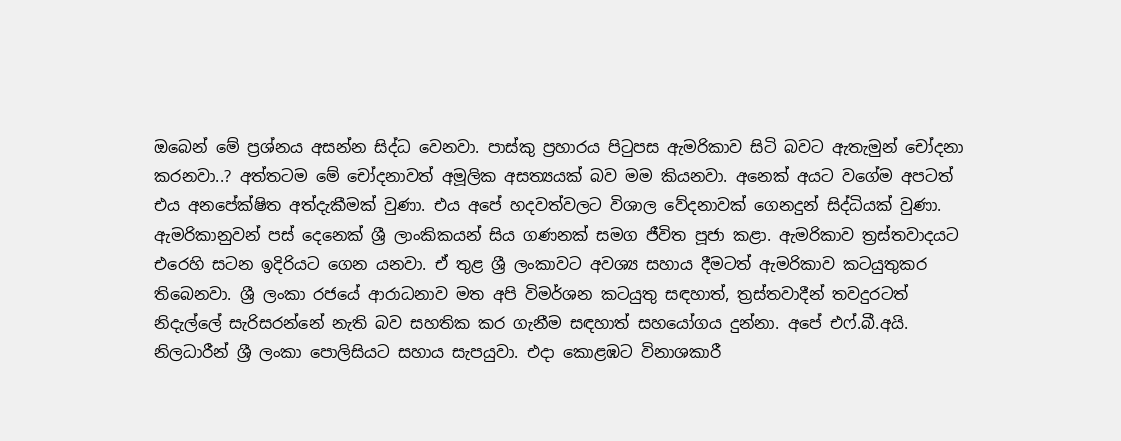ඔබෙන් මේ ප්‍රශ්නය අසන්න සිද්ධ වෙනවා. පාස්කු ප්‍රහාරය පිටුපස ඇමරිකාව සිටි බවට ඇතැමුන් චෝදනා කරනවා..? අත්තටම මේ චෝදනාවත් අමූලික අසත්‍යයක් බව මම කියනවා. අනෙක් අයට වගේම අපටත් එය අනපේක්ෂිත අත්දැකීමක් වුණා. එය අපේ හදවත්වලට විශාල වේදනාවක් ගෙනදුන් සිද්ධියක් වුණා. ඇමරිකානුවන් පස් දෙනෙක් ශ්‍රී ලාංකිකයන් සිය ගණනක් සමග ජීවිත පූජා කළා. ඇමරිකාව ත්‍රස්තවාදයට එරෙහි සටන ඉදිරියට ගෙන යනවා. ඒ තුළ ශ්‍රී ලංකාවට අවශ්‍ය සහාය දීමටත් ඇමරිකාව කටයුතුකර තිබෙනවා. ශ්‍රී ලංකා රජයේ ආරාධනාව මත අපි විමර්ශන කටයුතු සඳහාත්, ත්‍රස්තවාදීන් තවදුරටත් නිදැල්ලේ සැරිසරන්නේ නැති බව සහතික කර ගැනීම සඳහාත් සහයෝගය දුන්නා. අපේ එෆ්.බී.අයි. නිලධාරීන් ශ්‍රී ලංකා පොලිසියට සහාය සැපයුවා. එදා කොළඹට විනාශකාරී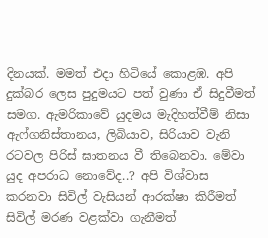දිනයක්. මමත් එදා හිටියේ කොළඹ. අපි දුක්බර ලෙස පුදුමයට පත් වුණා ඒ සිදුවීමත් සමග. ඇමරිකාවේ යුදමය මැදිහත්වීම් නිසා ඇෆ්ගනිස්තානය, ලිබියාව, සිරියාව වැනි රටවල පිරිස් ඝාතනය වී තිබෙනවා. මේවා යුද අපරාධ නොවේද..? අපි විශ්වාස කරනවා සිවිල් වැසියන් ආරක්ෂා කිරීමත් සිවිල් මරණ වළක්වා ගැනීමත්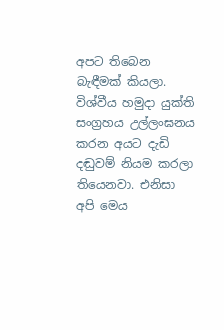අපට තිබෙන බැඳීමක් කියලා. විශ්වීය හමුදා යුක්ති සංග්‍රහය උල්ලංඝනය කරන අයට දැඩි දඬුවම් නියම කරලා තියෙනවා. එනිසා අපි මෙය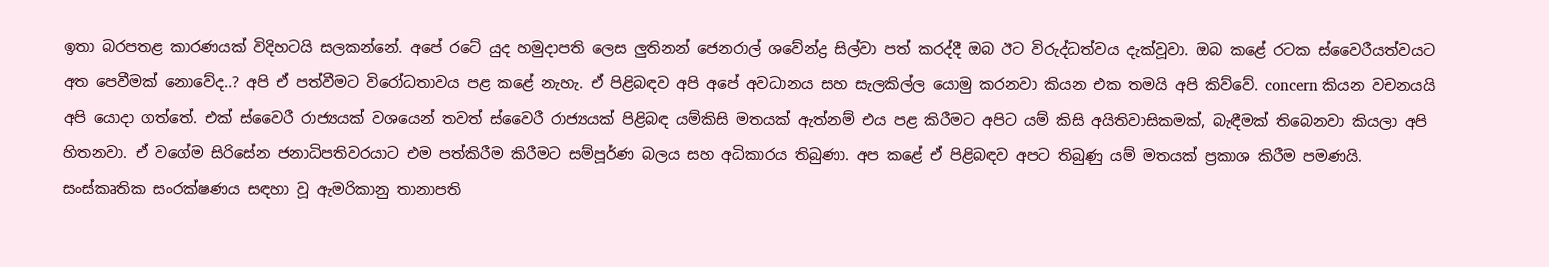ඉතා බරපතළ කාරණයක් විදිහටයි සලකන්නේ. අපේ රටේ යුද හමුදාපති ලෙස ලුතිනන් ජෙනරාල් ශවේන්ද්‍ර සිල්වා පත් කරද්දී ඔබ ඊට විරුද්ධත්වය දැක්වූවා. ඔබ කළේ රටක ස්වෛරීයත්වයට අත පෙවීමක් නොවේද..? අපි ඒ පත්වීමට විරෝධතාවය පළ කළේ නැහැ. ඒ පිළිබඳව අපි අපේ අවධානය සහ සැලකිල්ල යොමු කරනවා කියන එක තමයි අපි කිව්වේ. concern කියන වචනයයි අපි යොදා ගත්තේ. එක් ස්වෛරී රාජ්‍යයක් වශයෙන් තවත් ස්වෛරී රාජ්‍යයක් පිළිබඳ යම්කිසි මතයක් ඇත්නම් එය පළ කිරීමට අපිට යම් කිසි අයිතිවාසිකමක්, බැඳීමක් තිබෙනවා කියලා අපි හිතනවා. ඒ වගේම සිරිසේන ජනාධිපතිවරයාට එම පත්කිරීම කිරීමට සම්පූර්ණ බලය සහ අධිකාරය තිබුණා. අප කළේ ඒ පිළිබඳව අපට තිබුණු යම් මතයක් ප්‍රකාශ කිරීම පමණයි. සංස්කෘතික සංරක්ෂණය සඳහා වූ ඇමරිකානු තානාපති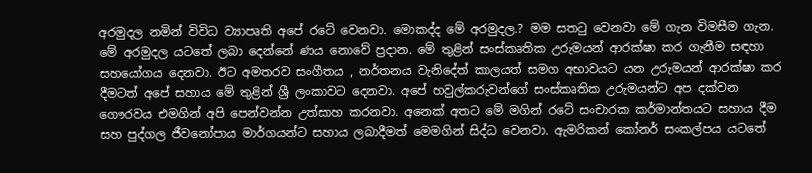අරමුදල නමින් විවිධ ව්‍යාපෘති අපේ රටේ වෙනවා. මොකද්ද මේ අරමුදල.? මම සතටු වෙනවා මේ ගැන විමසීම ගැන. මේ අරමුදල යටතේ ලබා දෙන්නේ ණය නොවේ ප්‍රදාන. මේ තුළින් සංස්කෘතික උරුමයන් ආරක්ෂා කර ගැනීම සඳහා සහයෝගය දෙනවා. ඊට අමතරව සංගීතය , නර්තනය වැනිදේත් කාලයත් සමග අභාවයට යන උරුමයන් ආරක්ෂා කර දීමටත් අපේ සහාය මේ තුළින් ශ්‍රී ලංකාවට දෙනවා. අපේ හවුල්කරුවන්ගේ සංස්කෘතික උරුමයන්ට අප දක්වන ගෞරවය එමගින් අපි පෙන්වන්න උත්සාහ කරනවා. අනෙක් අතට මේ මගින් රටේ සංචාරක කර්මාන්තයට සහාය දීම සහ පුද්ගල ජීවනෝපාය මාර්ගයන්ට සහාය ලබාදීමත් මෙමගින් සිද්ධ වෙනවා. ඇමරිකන් කෝනර් සංකල්පය යටතේ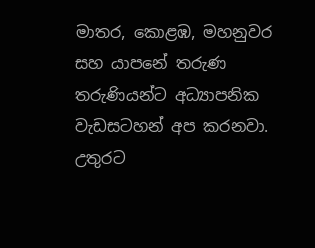මාතර, කොළඹ, මහනුවර සහ යාපනේ තරුණ තරුණියන්ට අධ්‍යාපනික වැඩසටහන් අප කරනවා. උතුරට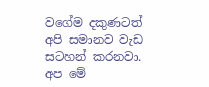වගේම දකුණටත් අපි සමානව වැඩ සටහන් කරනවා. අප මේ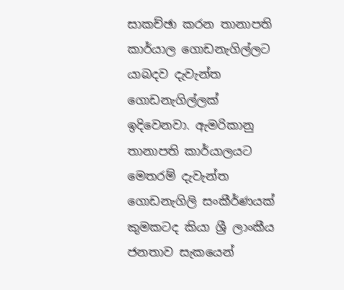සාකච්ඡා කරන තානාපති කාර්යාල ගොඩනැගිල්ලට යාබදව දැවැන්ත ගොඩනැගිල්ලක් ඉදිවෙනවා. ඇමරිකානු තානාපති කාර්යාලයට මෙතරම් දැවැන්ත ගොඩනැගිලි සංකීර්ණයක් කුමකටද කියා ශ්‍රී ලාංකීය ජනතාව සැකයෙන්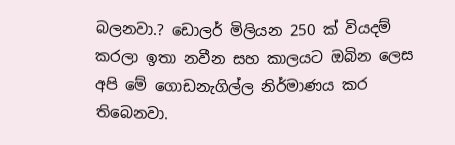බලනවා.? ඩොලර් මිලියන 250 ක් වියදම් කරලා ඉතා නවීන සහ කාලයට ඔබින ලෙස අපි මේ ගොඩනැගිල්ල නිර්මාණය කර තිබෙනවා.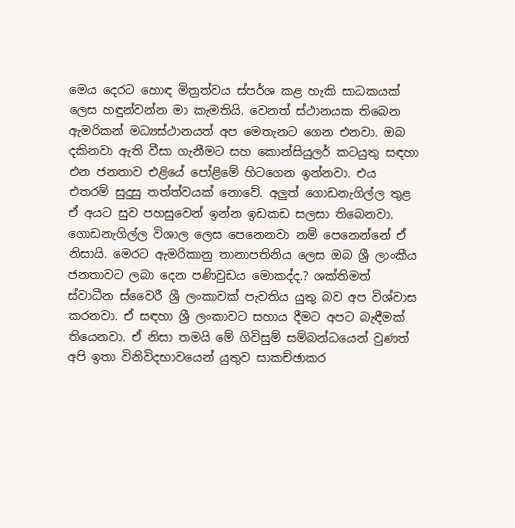මෙය දෙරට හොඳ මිත්‍රත්වය ස්පර්ශ කළ හැකි සාධකයක් ලෙස හඳුන්වන්න මා කැමතියි. වෙනත් ස්ථානයක තිබෙන ඇමරිකන් මධ්‍යස්ථානයත් අප මෙතැනට ගෙන එනවා. ඔබ දකිනවා ඇති වීසා ගැනීමට සහ කොන්සියුලර් කටයුතු සඳහා එන ජනතාව එළියේ පෝළිමේ හිටගෙන ඉන්නවා. එය එතරම් සුදුසු තත්ත්වයක් නොවේ. අලුත් ගොඩනැගිල්ල තුළ ඒ අයට සුව පහසුවෙන් ඉන්න ඉඩකඩ සලසා තිබෙනවා. ගොඩනැගිල්ල විශාල ලෙස පෙනෙනවා නම් පෙනෙන්නේ ඒ නිසායි. මෙරට ඇමරිකානු තානාපතිනිය ලෙස ඔබ ශ්‍රී ලාංකීය ජනතාවට ලබා දෙන පණිවුඩය මොකද්ද.? ශක්තිමත් ස්වාධීන ස්වෛරී ශ්‍රී ලංකාවක් පැවතිය යුතු බව අප විශ්වාස කරනවා. ඒ සඳහා ශ්‍රී ලංකාවට සහාය දීමට අපට බැඳීමක් තියෙනවා. ඒ නිසා තමයි මේ ගිවිසුම් සම්බන්ධයෙන් වුණත් අපි ඉතා විනිවිදභාවයෙන් යුතුව සාකච්ඡාකර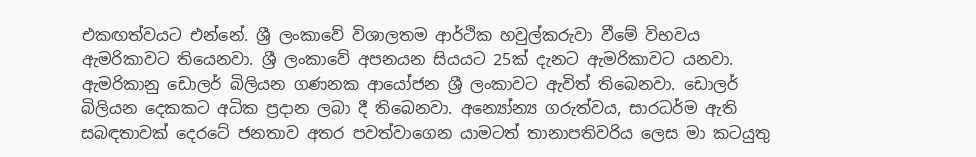එකඟත්වයට එන්නේ. ශ්‍රී ලංකාවේ විශාලතම ආර්ථික හවුල්කරුවා වී‌මේ විභවය ඇමරිකාවට තියෙනවා. ශ්‍රී ලංකාවේ අපනයන සියයට 25ක් දැනට ඇමරිකාවට යනවා. ඇමරිකානු ඩොලර් බිලියන ගණනක ආයෝජන ශ්‍රී ලංකාවට ඇවිත් තිබෙනවා. ඩොලර් බිලියන දෙකකට අධික ප්‍රදාන ලබා දී තිබෙනවා. අන්‍යෝන්‍ය ගරුත්වය, සාරධර්ම ඇති සබඳතාවක් දෙරටේ ජනතාව අතර පවත්වාගෙන යාමටත් තානාපතිවරිය ලෙස මා කටයුතු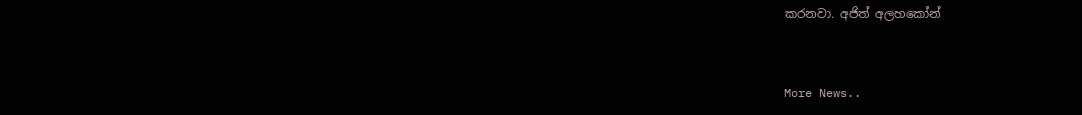කරනවා. අජිත් අලහකෝන්


More News..